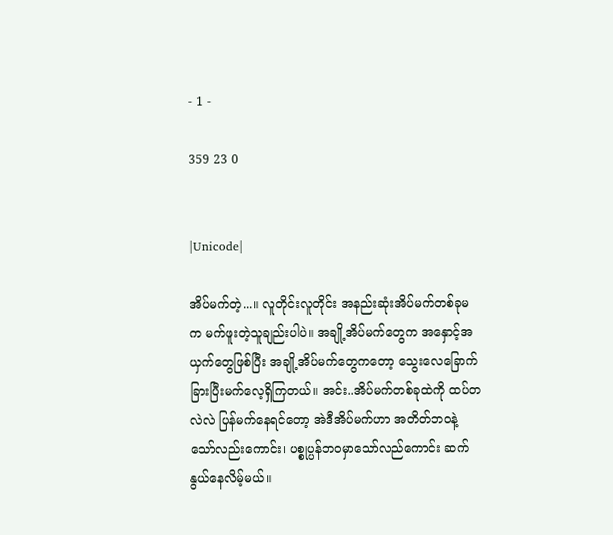- 1 -

359 23 0


|Unicode|

အိပ်မက်တဲ့...။ လူတိုင်းလူတိုင်း အနည်းဆုံးအိပ်မက်တစ်ခုမက မက်ဖူးတဲ့သူချည်းပါပဲ။ အချို့အိပ်မက်တွေက အနှောင့်အယှက်တွေဖြစ်ပြီး အချို့အိပ်မက်တွေကတော့ သွေးလေခြောက်ခြားပြီးမက်လေ့ရှိကြတယ်။ အင်း..အိပ်မက်တစ်ခုထဲကို ထပ်တလဲလဲ ပြန်မက်နေရင်တော့ အဲဒီအိပ်မက်ဟာ အတိတ်ဘဝနဲ့သော်လည်းကောင်း၊ ပစ္စုပ္ပန်ဘဝမှာသော်လည်ကောင်း ဆက်နွယ်နေလိမ့်မယ်။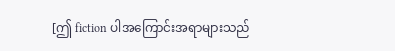[ဤ fiction ပါအကြောင်းအရာများသည်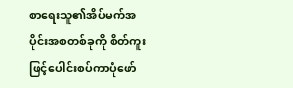စာရေးသူ၏အိပ်မက်အပိုင်းအစတစ်ခုကို စိတ်ကူးဖြင့်ပေါင်းစပ်ကာပုံဖော်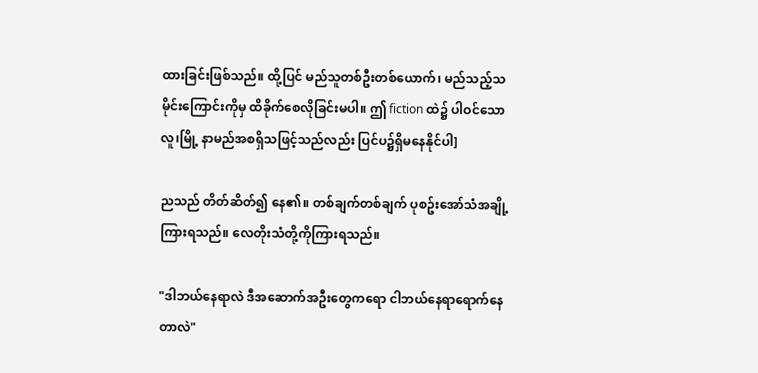ထားခြင်းဖြစ်သည်။ ထို့ပြင် မည်သူတစ်ဦးတစ်ယောက်၊ မည်သည့်သမိုင်းကြောင်းကိုမှ ထိခိုက်စေလိုခြင်းမပါ။ ဤ fiction ထဲ၌ ပါဝင်သော လူ၊မြို့ နာမည်အစရှိသဖြင့်သည်လည်း ပြင်ပ၌ရှိမနေနိုင်ပါ]

ညသည် တိတ်ဆိတ်၍ နေ၏။ တစ်ချက်တစ်ချက် ပုစဥ်းအော်သံအချို့ ကြားရသည်။ လေတိုးသံတို့ကိုကြားရသည်။

"ဒါဘယ်နေရာလဲ ဒီအဆောက်အဦးတွေကရော ငါဘယ်နေရာရောက်နေတာလဲ"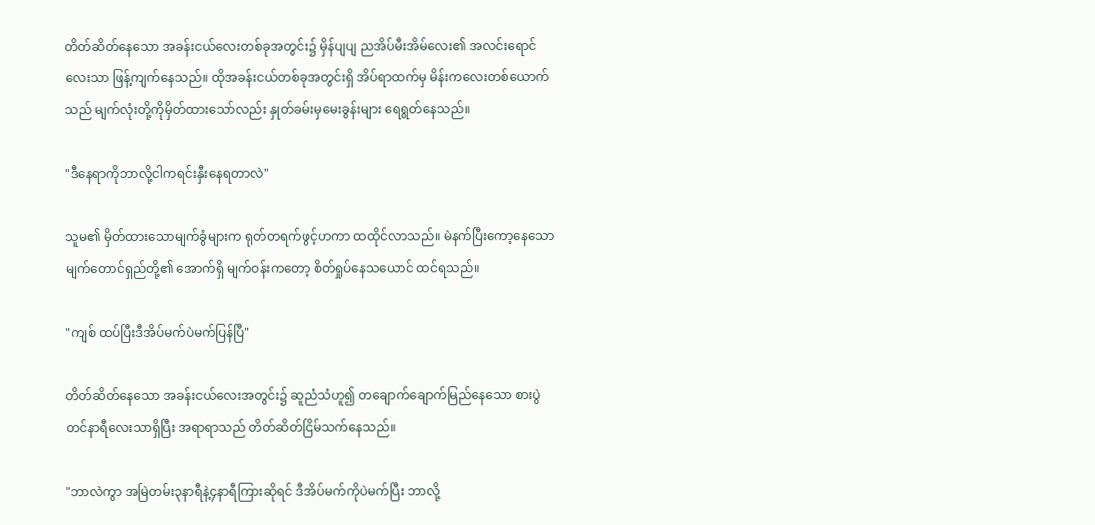တိတ်ဆိတ်နေသော အခန်းငယ်လေးတစ်ခုအတွင်း၌ မှိန်ပျပျ ညအိပ်မီးအိမ်လေး၏ အလင်းရောင်လေးသာ ဖြန့်ကျက်နေသည်။ ထိုအခန်းငယ်တစ်ခုအတွင်းရှိ အိပ်ရာထက်မှ မိန်းကလေးတစ်ယောက်သည် မျက်လုံးတို့ကိုမှိတ်ထားသော်လည်း နှုတ်ခမ်းမှမေးခွန်းများ ရေရွတ်နေသည်။

"ဒီနေရာကိုဘာလို့ငါကရင်းနှီးနေရတာလဲ"

သူမ၏ မှိတ်ထားသောမျက်ခွံများက ရုတ်တရက်ဖွင့်ဟကာ ထထိုင်လာသည်။ မဲနက်ပြီးကော့နေသောမျက်တောင်ရှည်တို့၏ အောက်ရှိ မျက်ဝန်းကတော့ စိတ်ရှုပ်နေသယောင် ထင်ရသည်။

"ကျစ် ထပ်ပြီးဒီအိပ်မက်ပဲမက်ပြန်ပြီ"

တိတ်ဆိတ်နေသော အခန်းငယ်လေးအတွင်း၌ ဆူညံသံဟူ၍ တချောက်ချောက်မြည်နေသော စားပွဲတင်နာရီလေးသာရှိပြီး အရာရာသည် တိတ်ဆိတ်ငြိမ်သက်နေသည်။

"ဘာလဲကွာ အမြဲတမ်း၃နာရီနဲ့၄နာရီကြားဆိုရင် ဒီအိပ်မက်ကိုပဲမက်ပြီး ဘာလို့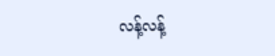လန့်လန့်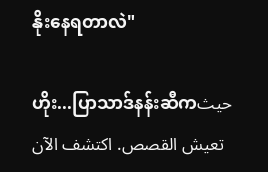နိုးနေရတာလဲ"

ဟိုး...ပြာသာဒ်နန်းဆီကحيث تعيش القصص. اكتشف الآن